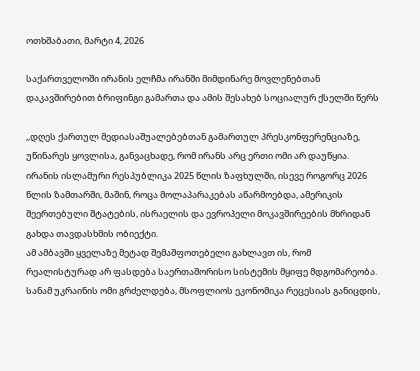ოთხშაბათი, მარტი 4, 2026

საქართველოში ირანის ელჩმა ირანში მიმდინარე მოვლენებთან დაკავშირებით ბრიფინგი გამართა და ამის შესახებ სოციალურ ქსელში წერს

,,დღეს ქართულ მედიასაშუალებებთან გამართულ პრესკონფერენციაზე, უწინარეს ყოვლისა, განვაცხადე, რომ ირანს არც ერთი ომი არ დაუწყია. ირანის ისლამური რესპუბლიკა 2025 წლის ზაფხულში, ისევე როგორც 2026 წლის ზამთარში, მაშინ, როცა მოლაპარაკებას აწარმოებდა, ამერიკის შეერთებული შტატების, ისრაელის და ევროპელი მოკავშირეების მხრიდან გახდა თავდასხმის ობიექტი.
ამ ამბავში ყველაზე მეტად შემაშფოთებელი გახლავთ ის, რომ რეალისტურად არ ფასდება საერთაშორისო სისტემის მყიფე მდგომარეობა. სანამ უკრაინის ომი გრძელდება, მსოფლიოს ეკონომიკა რეცესიას განიცდის,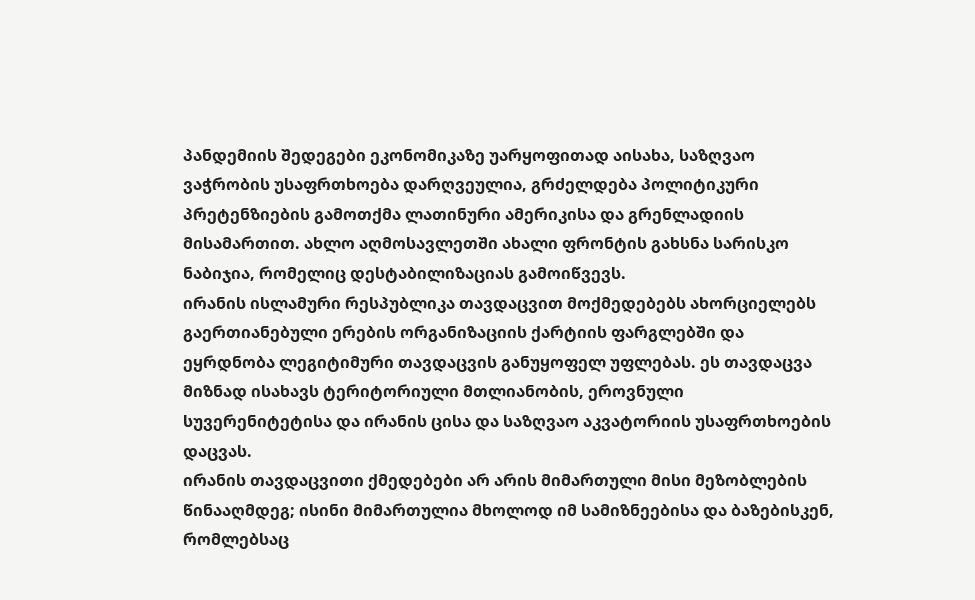პანდემიის შედეგები ეკონომიკაზე უარყოფითად აისახა, საზღვაო ვაჭრობის უსაფრთხოება დარღვეულია, გრძელდება პოლიტიკური პრეტენზიების გამოთქმა ლათინური ამერიკისა და გრენლადიის მისამართით. ახლო აღმოსავლეთში ახალი ფრონტის გახსნა სარისკო ნაბიჯია, რომელიც დესტაბილიზაციას გამოიწვევს.
ირანის ისლამური რესპუბლიკა თავდაცვით მოქმედებებს ახორციელებს გაერთიანებული ერების ორგანიზაციის ქარტიის ფარგლებში და ეყრდნობა ლეგიტიმური თავდაცვის განუყოფელ უფლებას. ეს თავდაცვა მიზნად ისახავს ტერიტორიული მთლიანობის, ეროვნული სუვერენიტეტისა და ირანის ცისა და საზღვაო აკვატორიის უსაფრთხოების დაცვას.
ირანის თავდაცვითი ქმედებები არ არის მიმართული მისი მეზობლების წინააღმდეგ; ისინი მიმართულია მხოლოდ იმ სამიზნეებისა და ბაზებისკენ, რომლებსაც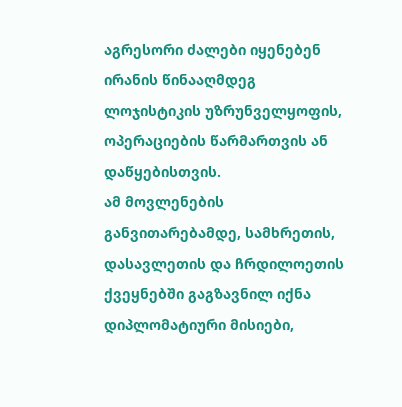აგრესორი ძალები იყენებენ ირანის წინააღმდეგ ლოჯისტიკის უზრუნველყოფის, ოპერაციების წარმართვის ან დაწყებისთვის.
ამ მოვლენების განვითარებამდე, სამხრეთის, დასავლეთის და ჩრდილოეთის ქვეყნებში გაგზავნილ იქნა დიპლომატიური მისიები,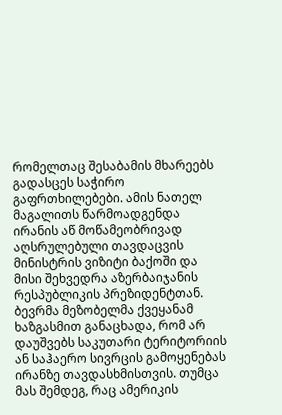რომელთაც შესაბამის მხარეებს გადასცეს საჭირო გაფრთხილებები. ამის ნათელ მაგალითს წარმოადგენდა ირანის აწ მოწამეობრივად აღსრულებული თავდაცვის მინისტრის ვიზიტი ბაქოში და მისი შეხვედრა აზერბაიჯანის რესპუბლიკის პრეზიდენტთან.
ბევრმა მეზობელმა ქვეყანამ ხაზგასმით განაცხადა, რომ არ დაუშვებს საკუთარი ტერიტორიის ან საჰაერო სივრცის გამოყენებას ირანზე თავდასხმისთვის. თუმცა მას შემდეგ, რაც ამერიკის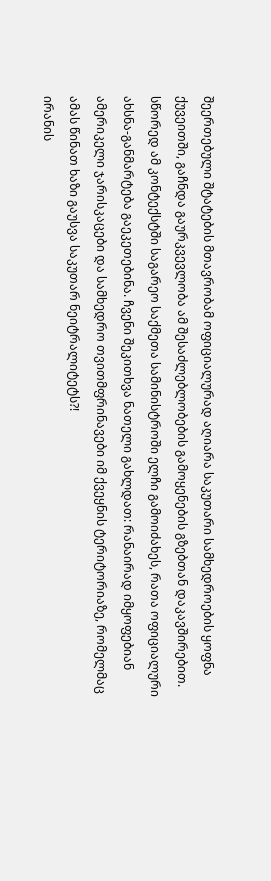შეერთებული შტატების მთავრობამ ოფიციალურად აღიარა საკუთარი სამხედროების ყოფნა ქუვეითში, გაჩნდა გაურკვევლობა ამ შესაძლებლობების გამოყენების გზებთან დაკავშირებით. სწორედ ამ კონტექსტში საგარეო საქმეთა სამინისტროში ელჩი გამოიძახეს, რათა ოფიციალური ახსნა-განმარტება გაეკეთებინა. ჩვენი შეკითხვა ნათელი გახლდათ: რანაირად იმყოფებიან ამერიკელი ჯარისკაცები და სამხედრო თვითმფრინავები იმ ქვეყნის ტერიტორიაზე, რომელმაც ამას წინათ ხაზი გაუსვა საკუთარ ნეიტრალიტეტს?!
ირანის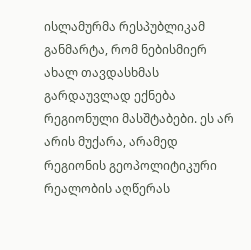ისლამურმა რესპუბლიკამ განმარტა, რომ ნებისმიერ ახალ თავდასხმას გარდაუვლად ექნება რეგიონული მასშტაბები. ეს არ არის მუქარა, არამედ რეგიონის გეოპოლიტიკური რეალობის აღწერას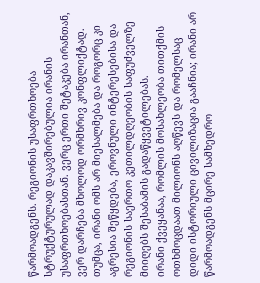წარმოადგენს. რეგიონის უსაფრთხოება სტრუქტურულად დაკავშირებულია ირანის უსაფრთხოებასთან. ვერც ერთი შეტაკება ირანთან, ვერ დარჩება მხოლოდ ორმხრივ კონფლიქტად. თუმცა, ირანი ომს არ მიესალმება და როგორც კი აგრესია შეწყდება, ეროვნული ინტერესებისა და რეგიონის საერთო კეთილდღეობის საფუძველზე მიიღებს შესაბამის გადაწყვეტილებას.
ირანი ქვეყანაა, რომლის მოსახლეობა თითქმის ოთხმოცდაათ მილიონს აღწევს და რომელსაც დიდი ისტორიული ცივილიზაცია გააჩნია; ირანი არ წარმოადგენს მცირე სამხედრო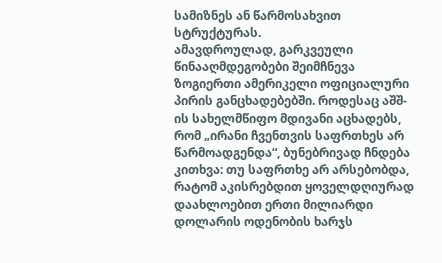სამიზნეს ან წარმოსახვით სტრუქტურას.
ამავდროულად, გარკვეული წინააღმდეგობები შეიმჩნევა ზოგიერთი ამერიკელი ოფიციალური პირის განცხადებებში. როდესაც აშშ-ის სახელმწიფო მდივანი აცხადებს, რომ „ირანი ჩვენთვის საფრთხეს არ წარმოადგენდა“, ბუნებრივად ჩნდება კითხვა: თუ საფრთხე არ არსებობდა, რატომ აკისრებდით ყოველდღიურად დაახლოებით ერთი მილიარდი დოლარის ოდენობის ხარჯს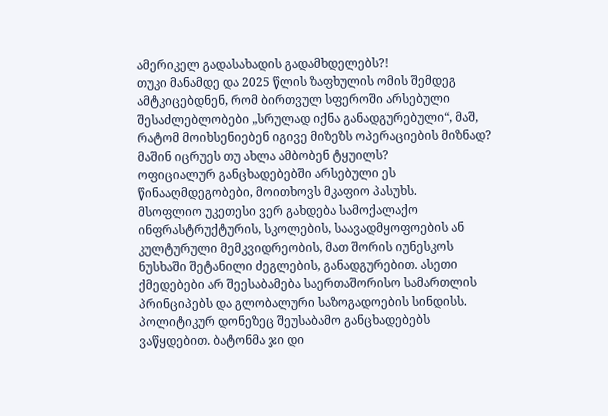ამერიკელ გადასახადის გადამხდელებს?!
თუკი მანამდე და 2025 წლის ზაფხულის ომის შემდეგ ამტკიცებდნენ, რომ ბირთვულ სფეროში არსებული შესაძლებლობები „სრულად იქნა განადგურებული“, მაშ, რატომ მოიხსენიებენ იგივე მიზეზს ოპერაციების მიზნად? მაშინ იცრუეს თუ ახლა ამბობენ ტყუილს?
ოფიციალურ განცხადებებში არსებული ეს წინააღმდეგობები, მოითხოვს მკაფიო პასუხს.
მსოფლიო უკეთესი ვერ გახდება სამოქალაქო ინფრასტრუქტურის, სკოლების, საავადმყოფოების ან კულტურული მემკვიდრეობის, მათ შორის იუნესკოს ნუსხაში შეტანილი ძეგლების, განადგურებით. ასეთი ქმედებები არ შეესაბამება საერთაშორისო სამართლის პრინციპებს და გლობალური საზოგადოების სინდისს.
პოლიტიკურ დონეზეც შეუსაბამო განცხადებებს ვაწყდებით. ბატონმა ჯი დი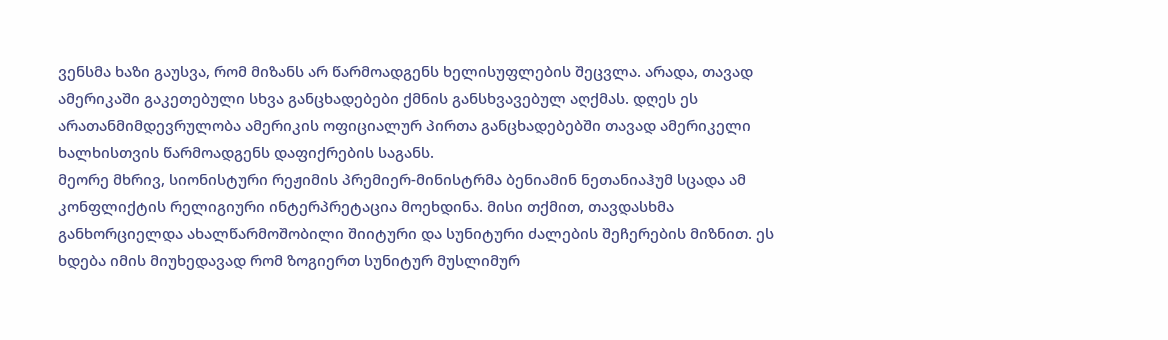ვენსმა ხაზი გაუსვა, რომ მიზანს არ წარმოადგენს ხელისუფლების შეცვლა. არადა, თავად ამერიკაში გაკეთებული სხვა განცხადებები ქმნის განსხვავებულ აღქმას. დღეს ეს არათანმიმდევრულობა ამერიკის ოფიციალურ პირთა განცხადებებში თავად ამერიკელი ხალხისთვის წარმოადგენს დაფიქრების საგანს.
მეორე მხრივ, სიონისტური რეჟიმის პრემიერ-მინისტრმა ბენიამინ ნეთანიაჰუმ სცადა ამ კონფლიქტის რელიგიური ინტერპრეტაცია მოეხდინა. მისი თქმით, თავდასხმა განხორციელდა ახალწარმოშობილი შიიტური და სუნიტური ძალების შეჩერების მიზნით. ეს ხდება იმის მიუხედავად რომ ზოგიერთ სუნიტურ მუსლიმურ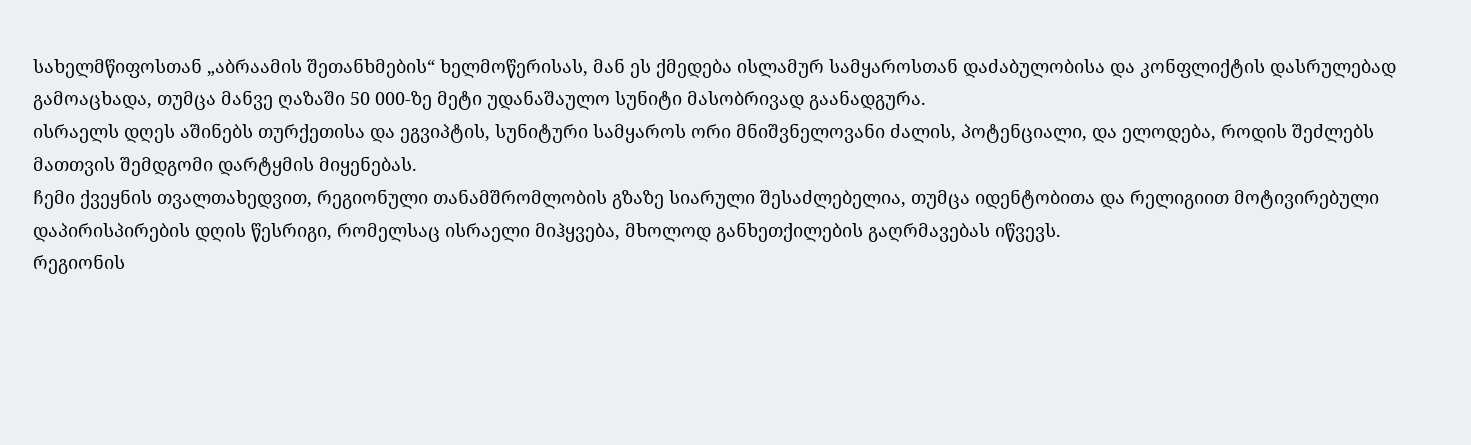სახელმწიფოსთან „აბრაამის შეთანხმების“ ხელმოწერისას, მან ეს ქმედება ისლამურ სამყაროსთან დაძაბულობისა და კონფლიქტის დასრულებად გამოაცხადა, თუმცა მანვე ღაზაში 50 000-ზე მეტი უდანაშაულო სუნიტი მასობრივად გაანადგურა.
ისრაელს დღეს აშინებს თურქეთისა და ეგვიპტის, სუნიტური სამყაროს ორი მნიშვნელოვანი ძალის, პოტენციალი, და ელოდება, როდის შეძლებს მათთვის შემდგომი დარტყმის მიყენებას.
ჩემი ქვეყნის თვალთახედვით, რეგიონული თანამშრომლობის გზაზე სიარული შესაძლებელია, თუმცა იდენტობითა და რელიგიით მოტივირებული დაპირისპირების დღის წესრიგი, რომელსაც ისრაელი მიჰყვება, მხოლოდ განხეთქილების გაღრმავებას იწვევს.
რეგიონის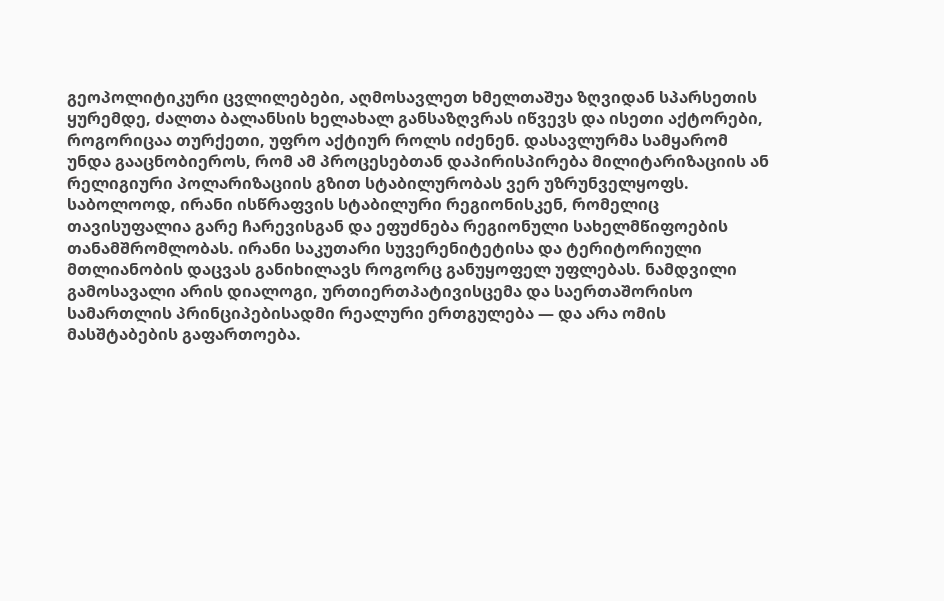გეოპოლიტიკური ცვლილებები, აღმოსავლეთ ხმელთაშუა ზღვიდან სპარსეთის ყურემდე, ძალთა ბალანსის ხელახალ განსაზღვრას იწვევს და ისეთი აქტორები, როგორიცაა თურქეთი, უფრო აქტიურ როლს იძენენ. დასავლურმა სამყარომ უნდა გააცნობიეროს, რომ ამ პროცესებთან დაპირისპირება მილიტარიზაციის ან რელიგიური პოლარიზაციის გზით სტაბილურობას ვერ უზრუნველყოფს.
საბოლოოდ, ირანი ისწრაფვის სტაბილური რეგიონისკენ, რომელიც თავისუფალია გარე ჩარევისგან და ეფუძნება რეგიონული სახელმწიფოების თანამშრომლობას. ირანი საკუთარი სუვერენიტეტისა და ტერიტორიული მთლიანობის დაცვას განიხილავს როგორც განუყოფელ უფლებას. ნამდვილი გამოსავალი არის დიალოგი, ურთიერთპატივისცემა და საერთაშორისო სამართლის პრინციპებისადმი რეალური ერთგულება — და არა ომის მასშტაბების გაფართოება.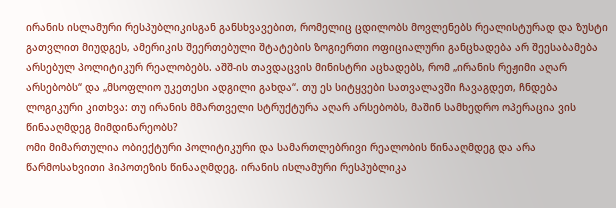ირანის ისლამური რესპუბლიკისგან განსხვავებით, რომელიც ცდილობს მოვლენებს რეალისტურად და ზუსტი გათვლით მიუდგეს, ამერიკის შეერთებული შტატების ზოგიერთი ოფიციალური განცხადება არ შეესაბამება არსებულ პოლიტიკურ რეალობებს. აშშ-ის თავდაცვის მინისტრი აცხადებს, რომ „ირანის რეჟიმი აღარ არსებობს“ და „მსოფლიო უკეთესი ადგილი გახდა“. თუ ეს სიტყვები სათვალავში ჩავაგდეთ, ჩნდება ლოგიკური კითხვა: თუ ირანის მმართველი სტრუქტურა აღარ არსებობს, მაშინ სამხედრო ოპერაცია ვის წინააღმდეგ მიმდინარეობს?
ომი მიმართულია ობიექტური პოლიტიკური და სამართლებრივი რეალობის წინააღმდეგ და არა წარმოსახვითი ჰიპოთეზის წინააღმდეგ. ირანის ისლამური რესპუბლიკა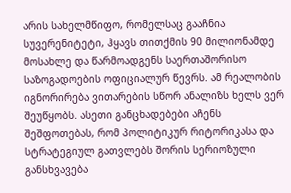არის სახელმწიფო, რომელსაც გააჩნია სუვერენიტეტი, ჰყავს თითქმის 90 მილიონამდე მოსახლე და წარმოადგენს საერთაშორისო საზოგადოების ოფიციალურ წევრს. ამ რეალობის იგნორირება ვითარების სწორ ანალიზს ხელს ვერ შეუწყობს. ასეთი განცხადებები აჩენს შეშფოთებას, რომ პოლიტიკურ რიტორიკასა და სტრატეგიულ გათვლებს შორის სერიოზული განსხვავება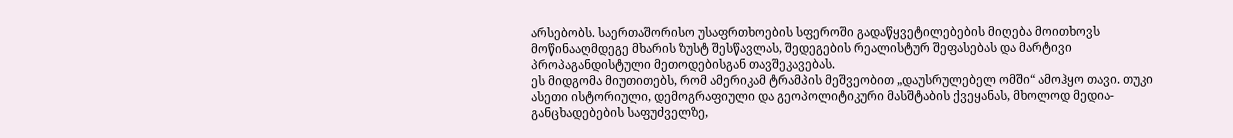არსებობს. საერთაშორისო უსაფრთხოების სფეროში გადაწყვეტილებების მიღება მოითხოვს მოწინააღმდეგე მხარის ზუსტ შესწავლას, შედეგების რეალისტურ შეფასებას და მარტივი პროპაგანდისტული მეთოდებისგან თავშეკავებას.
ეს მიდგომა მიუთითებს, რომ ამერიკამ ტრამპის მეშვეობით „დაუსრულებელ ომში“ ამოჰყო თავი. თუკი ასეთი ისტორიული, დემოგრაფიული და გეოპოლიტიკური მასშტაბის ქვეყანას, მხოლოდ მედია-განცხადებების საფუძველზე,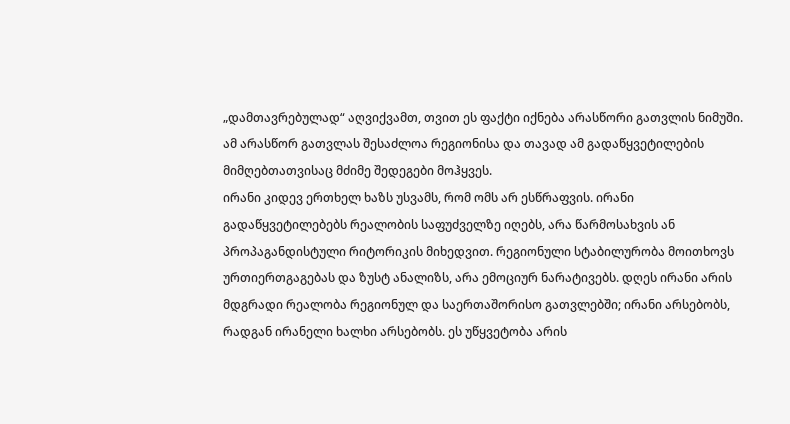„დამთავრებულად“ აღვიქვამთ, თვით ეს ფაქტი იქნება არასწორი გათვლის ნიმუში. ამ არასწორ გათვლას შესაძლოა რეგიონისა და თავად ამ გადაწყვეტილების მიმღებთათვისაც მძიმე შედეგები მოჰყვეს.
ირანი კიდევ ერთხელ ხაზს უსვამს, რომ ომს არ ესწრაფვის. ირანი გადაწყვეტილებებს რეალობის საფუძველზე იღებს, არა წარმოსახვის ან პროპაგანდისტული რიტორიკის მიხედვით. რეგიონული სტაბილურობა მოითხოვს ურთიერთგაგებას და ზუსტ ანალიზს, არა ემოციურ ნარატივებს. დღეს ირანი არის მდგრადი რეალობა რეგიონულ და საერთაშორისო გათვლებში; ირანი არსებობს, რადგან ირანელი ხალხი არსებობს. ეს უწყვეტობა არის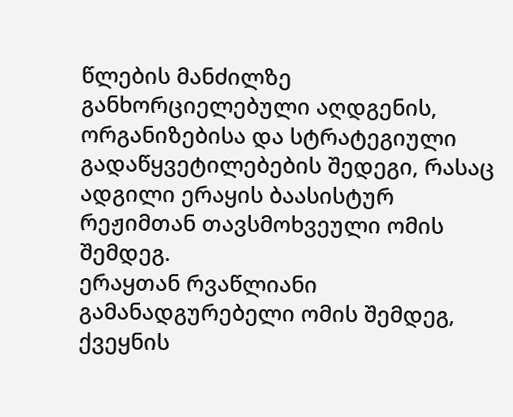წლების მანძილზე განხორციელებული აღდგენის, ორგანიზებისა და სტრატეგიული გადაწყვეტილებების შედეგი, რასაც ადგილი ერაყის ბაასისტურ რეჟიმთან თავსმოხვეული ომის შემდეგ.
ერაყთან რვაწლიანი გამანადგურებელი ომის შემდეგ, ქვეყნის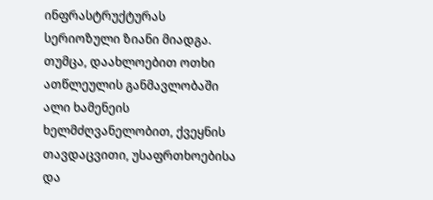ინფრასტრუქტურას სერიოზული ზიანი მიადგა. თუმცა, დაახლოებით ოთხი ათწლეულის განმავლობაში ალი ხამენეის ხელმძღვანელობით, ქვეყნის თავდაცვითი, უსაფრთხოებისა და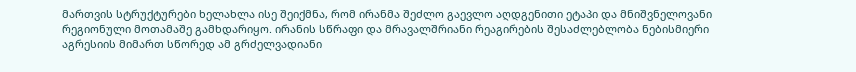მართვის სტრუქტურები ხელახლა ისე შეიქმნა, რომ ირანმა შეძლო გაევლო აღდგენითი ეტაპი და მნიშვნელოვანი რეგიონული მოთამაშე გამხდარიყო. ირანის სწრაფი და მრავალშრიანი რეაგირების შესაძლებლობა ნებისმიერი აგრესიის მიმართ სწორედ ამ გრძელვადიანი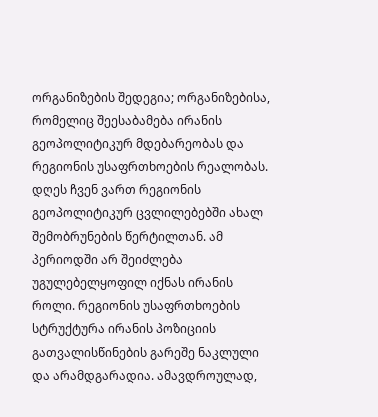ორგანიზების შედეგია; ორგანიზებისა, რომელიც შეესაბამება ირანის გეოპოლიტიკურ მდებარეობას და რეგიონის უსაფრთხოების რეალობას.
დღეს ჩვენ ვართ რეგიონის გეოპოლიტიკურ ცვლილებებში ახალ შემობრუნების წერტილთან. ამ პერიოდში არ შეიძლება უგულებელყოფილ იქნას ირანის როლი. რეგიონის უსაფრთხოების სტრუქტურა ირანის პოზიციის გათვალისწინების გარეშე ნაკლული და არამდგარადია. ამავდროულად,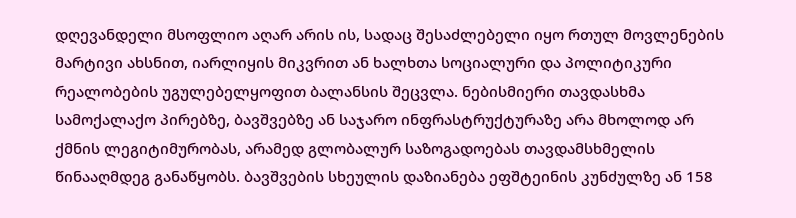დღევანდელი მსოფლიო აღარ არის ის, სადაც შესაძლებელი იყო რთულ მოვლენების მარტივი ახსნით, იარლიყის მიკვრით ან ხალხთა სოციალური და პოლიტიკური რეალობების უგულებელყოფით ბალანსის შეცვლა. ნებისმიერი თავდასხმა სამოქალაქო პირებზე, ბავშვებზე ან საჯარო ინფრასტრუქტურაზე არა მხოლოდ არ ქმნის ლეგიტიმურობას, არამედ გლობალურ საზოგადოებას თავდამსხმელის წინააღმდეგ განაწყობს. ბავშვების სხეულის დაზიანება ეფშტეინის კუნძულზე ან 158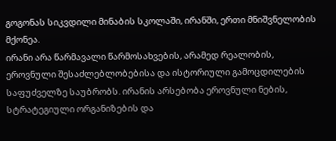გოგონას სიკვდილი მინაბის სკოლაში, ირანში, ერთი მნიშვნელობის მქონეა.
ირანი არა წარმავალი წარმოსახვების, არამედ რეალობის, ეროვნული შესაძლებლობებისა და ისტორიული გამოცდილების საფუძველზე საუბრობს. ირანის არსებობა ეროვნული ნების, სტრატეგიული ორგანიზების და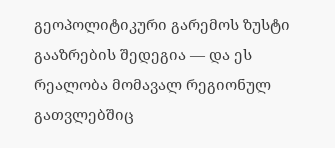გეოპოლიტიკური გარემოს ზუსტი გააზრების შედეგია — და ეს რეალობა მომავალ რეგიონულ გათვლებშიც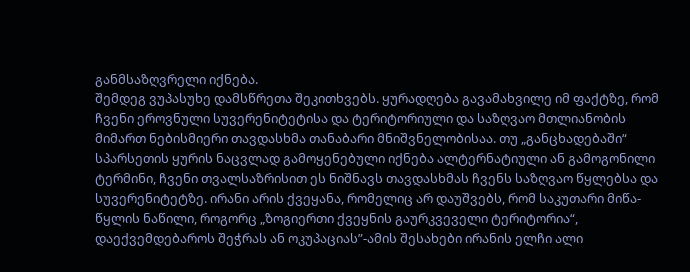განმსაზღვრელი იქნება.
შემდეგ ვუპასუხე დამსწრეთა შეკითხვებს. ყურადღება გავამახვილე იმ ფაქტზე, რომ ჩვენი ეროვნული სუვერენიტეტისა და ტერიტორიული და საზღვაო მთლიანობის მიმართ ნებისმიერი თავდასხმა თანაბარი მნიშვნელობისაა. თუ „განცხადებაში“ სპარსეთის ყურის ნაცვლად გამოყენებული იქნება ალტერნატიული ან გამოგონილი ტერმინი, ჩვენი თვალსაზრისით ეს ნიშნავს თავდასხმას ჩვენს საზღვაო წყლებსა და სუვერენიტეტზე. ირანი არის ქვეყანა, რომელიც არ დაუშვებს, რომ საკუთარი მიწა-წყლის ნაწილი, როგორც „ზოგიერთი ქვეყნის გაურკვეველი ტერიტორია“, დაექვემდებაროს შეჭრას ან ოკუპაციას”-ამის შესახები ირანის ელჩი ალი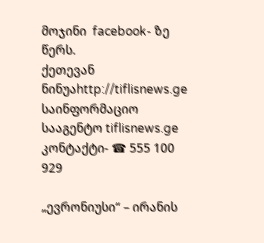მოჯინი  facebook- ზე წერს.
ქეთევან ნინუაhttp://tiflisnews.ge
საინფორმაციო სააგენტო tiflisnews.ge კონტაქტი- ☎ 555 100 929

„ევრონიუსი“ – ირანის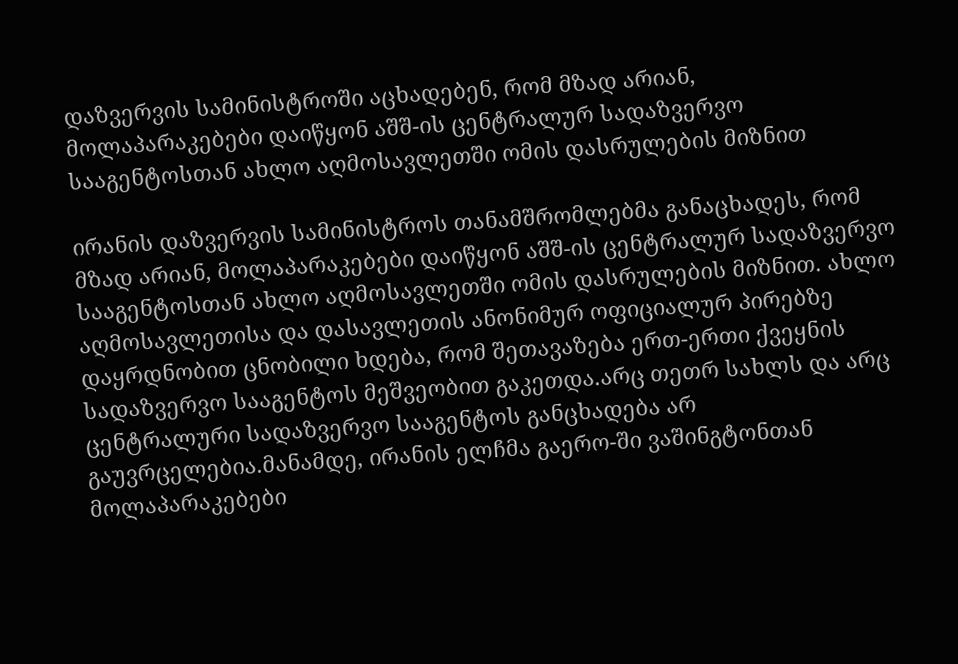დაზვერვის სამინისტროში აცხადებენ, რომ მზად არიან, მოლაპარაკებები დაიწყონ აშშ-ის ცენტრალურ სადაზვერვო სააგენტოსთან ახლო აღმოსავლეთში ომის დასრულების მიზნით

ირანის დაზვერვის სამინისტროს თანამშრომლებმა განაცხადეს, რომ მზად არიან, მოლაპარაკებები დაიწყონ აშშ-ის ცენტრალურ სადაზვერვო სააგენტოსთან ახლო აღმოსავლეთში ომის დასრულების მიზნით. ახლო აღმოსავლეთისა და დასავლეთის ანონიმურ ოფიციალურ პირებზე დაყრდნობით ცნობილი ხდება, რომ შეთავაზება ერთ-ერთი ქვეყნის სადაზვერვო სააგენტოს მეშვეობით გაკეთდა.არც თეთრ სახლს და არც ცენტრალური სადაზვერვო სააგენტოს განცხადება არ გაუვრცელებია.მანამდე, ირანის ელჩმა გაერო-ში ვაშინგტონთან მოლაპარაკებები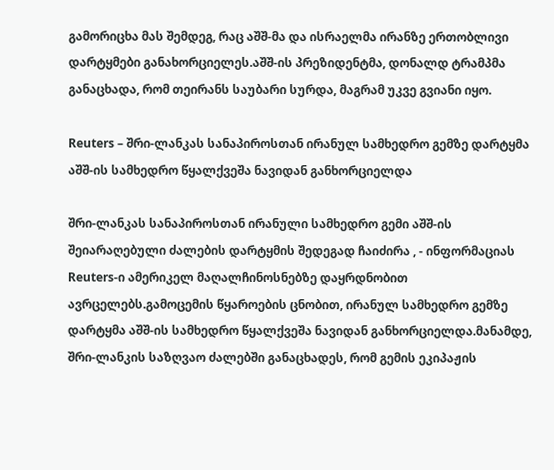გამორიცხა მას შემდეგ, რაც აშშ-მა და ისრაელმა ირანზე ერთობლივი დარტყმები განახორციელეს.აშშ-ის პრეზიდენტმა, დონალდ ტრამპმა განაცხადა, რომ თეირანს საუბარი სურდა, მაგრამ უკვე გვიანი იყო.

Reuters – შრი-ლანკას სანაპიროსთან ირანულ სამხედრო გემზე დარტყმა აშშ-ის სამხედრო წყალქვეშა ნავიდან განხორციელდა

შრი-ლანკას სანაპიროსთან ირანული სამხედრო გემი აშშ-ის შეიარაღებული ძალების დარტყმის შედეგად ჩაიძირა , - ინფორმაციას Reuters-ი ამერიკელ მაღალჩინოსნებზე დაყრდნობით ავრცელებს.გამოცემის წყაროების ცნობით, ირანულ სამხედრო გემზე დარტყმა აშშ-ის სამხედრო წყალქვეშა ნავიდან განხორციელდა.მანამდე, შრი-ლანკის საზღვაო ძალებში განაცხადეს, რომ გემის ეკიპაჟის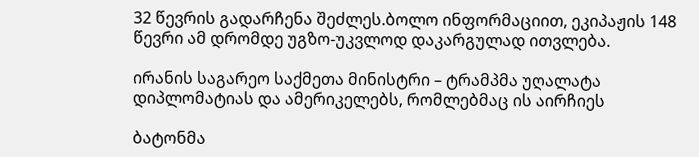32 წევრის გადარჩენა შეძლეს.ბოლო ინფორმაციით, ეკიპაჟის 148 წევრი ამ დრომდე უგზო-უკვლოდ დაკარგულად ითვლება.

ირანის საგარეო საქმეთა მინისტრი – ტრამპმა უღალატა დიპლომატიას და ამერიკელებს, რომლებმაც ის აირჩიეს

ბატონმა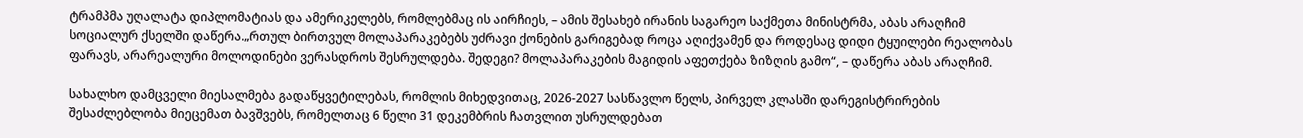ტრამპმა უღალატა დიპლომატიას და ამერიკელებს, რომლებმაც ის აირჩიეს, – ამის შესახებ ირანის საგარეო საქმეთა მინისტრმა, აბას არაღჩიმ სოციალურ ქსელში დაწერა.„რთულ ბირთვულ მოლაპარაკებებს უძრავი ქონების გარიგებად როცა აღიქვამენ და როდესაც დიდი ტყუილები რეალობას ფარავს, არარეალური მოლოდინები ვერასდროს შესრულდება. შედეგი? მოლაპარაკების მაგიდის აფეთქება ზიზღის გამო“, – დაწერა აბას არაღჩიმ.

სახალხო დამცველი მიესალმება გადაწყვეტილებას, რომლის მიხედვითაც, 2026-2027 სასწავლო წელს, პირველ კლასში დარეგისტრირების შესაძლებლობა მიეცემათ ბავშვებს, რომელთაც 6 წელი 31 დეკემბრის ჩათვლით უსრულდებათ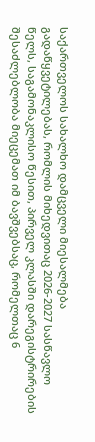საქართველოს სახალხო დამცველი მიესალმება გადაწყვეტილებას, რომლის მიხედვითაც 2026-2027 სასწავლო წელს, საგამონაკლისო წესით, პირველ კლასში დარეგისტრირების შესაძლებლობა მიეცემათ იმ ბავშვებსაც, რომელთაც 6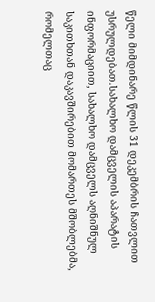წელი მიმდინარე წლის 31 დეკემბრის ჩათვლით უსრულდებათ.სახალხო დამცველის აპარატის ინფორმაციით, სახალხო დამცველს აღნიშნულ საკითხთან დაკავშირებით მომართეს მშობლებმა, რომელთაც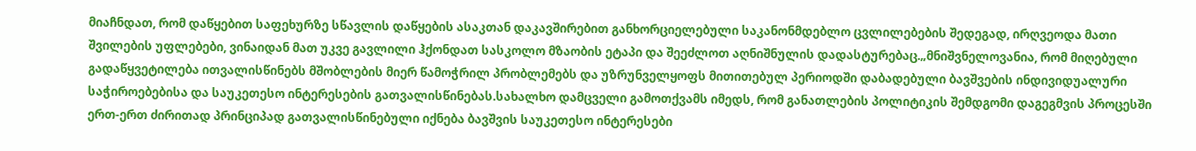მიაჩნდათ, რომ დაწყებით საფეხურზე სწავლის დაწყების ასაკთან დაკავშირებით განხორციელებული საკანონმდებლო ცვლილებების შედეგად, ირღვეოდა მათი შვილების უფლებები, ვინაიდან მათ უკვე გავლილი ჰქონდათ სასკოლო მზაობის ეტაპი და შეეძლოთ აღნიშნულის დადასტურებაც.„მნიშვნელოვანია, რომ მიღებული გადაწყვეტილება ითვალისწინებს მშობლების მიერ წამოჭრილ პრობლემებს და უზრუნველყოფს მითითებულ პერიოდში დაბადებული ბავშვების ინდივიდუალური საჭიროებებისა და საუკეთესო ინტერესების გათვალისწინებას.სახალხო დამცველი გამოთქვამს იმედს, რომ განათლების პოლიტიკის შემდგომი დაგეგმვის პროცესში ერთ-ერთ ძირითად პრინციპად გათვალისწინებული იქნება ბავშვის საუკეთესო ინტერესები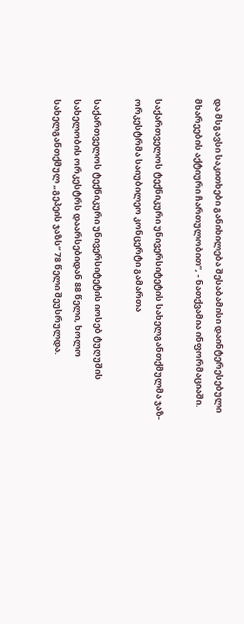და მსგავსი საკითხები განიხილება შესაბამისი დაინტერესებული მხარეების აქტიური ჩართულობით“, - ნათქვამია ინფორმაციაში.

საქართველოს ტექნიკური უნივერსიტეტის სახელგანთქმულმა ჯაზ-ორკესტრმა საიუბილეო კონცერტი გამართა

საქართველოს ტექნიკური უნივერსიტეტის იოსებ ტუღუშის სახელობის ორკესტრს დაარსებიდან 88 წელი, ხოლო სახელგანთქმულ „გეპეის ჯაზს“ 78 წელი შეუსრულდა.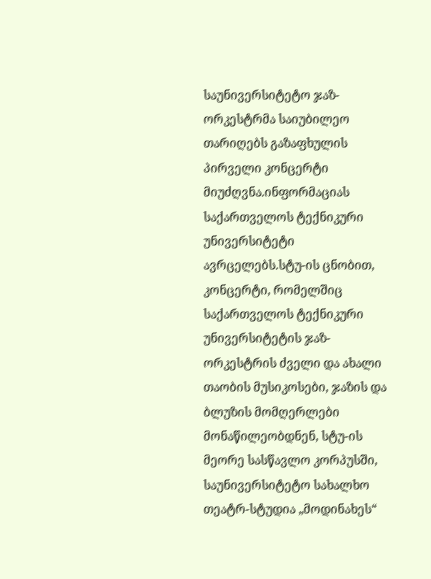საუნივერსიტეტო ჯაზ-ორკესტრმა საიუბილეო თარიღებს გაზაფხულის პირველი კონცერტი მიუძღვნა.ინფორმაციას საქართველოს ტექნიკური უნივერსიტეტი ავრცელებს.სტუ-ის ცნობით, კონცერტი, რომელშიც საქართველოს ტექნიკური უნივერსიტეტის ჯაზ-ორკესტრის ძველი და ახალი თაობის მუსიკოსები, ჯაზის და ბლუზის მომღერლები მონაწილეობდნენ, სტუ-ის მეორე სასწავლო კორპუსში, საუნივერსიტეტო სახალხო თეატრ-სტუდია „მოდინახეს“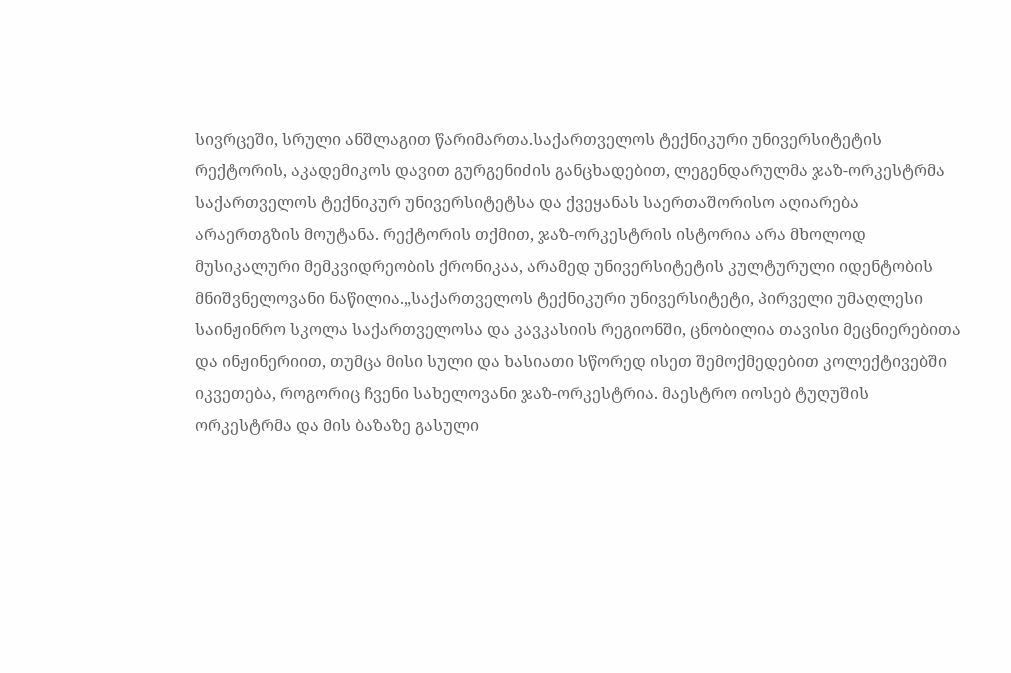სივრცეში, სრული ანშლაგით წარიმართა.საქართველოს ტექნიკური უნივერსიტეტის რექტორის, აკადემიკოს დავით გურგენიძის განცხადებით, ლეგენდარულმა ჯაზ-ორკესტრმა საქართველოს ტექნიკურ უნივერსიტეტსა და ქვეყანას საერთაშორისო აღიარება არაერთგზის მოუტანა. რექტორის თქმით, ჯაზ-ორკესტრის ისტორია არა მხოლოდ მუსიკალური მემკვიდრეობის ქრონიკაა, არამედ უნივერსიტეტის კულტურული იდენტობის მნიშვნელოვანი ნაწილია.„საქართველოს ტექნიკური უნივერსიტეტი, პირველი უმაღლესი საინჟინრო სკოლა საქართველოსა და კავკასიის რეგიონში, ცნობილია თავისი მეცნიერებითა და ინჟინერიით, თუმცა მისი სული და ხასიათი სწორედ ისეთ შემოქმედებით კოლექტივებში იკვეთება, როგორიც ჩვენი სახელოვანი ჯაზ-ორკესტრია. მაესტრო იოსებ ტუღუშის ორკესტრმა და მის ბაზაზე გასული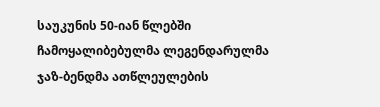საუკუნის 50-იან წლებში ჩამოყალიბებულმა ლეგენდარულმა ჯაზ-ბენდმა ათწლეულების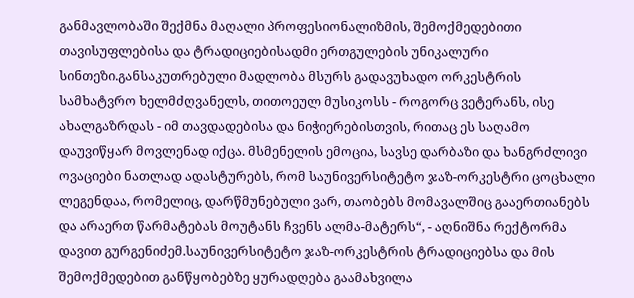განმავლობაში შექმნა მაღალი პროფესიონალიზმის, შემოქმედებითი თავისუფლებისა და ტრადიციებისადმი ერთგულების უნიკალური სინთეზი.განსაკუთრებული მადლობა მსურს გადავუხადო ორკესტრის სამხატვრო ხელმძღვანელს, თითოეულ მუსიკოსს - როგორც ვეტერანს, ისე ახალგაზრდას - იმ თავდადებისა და ნიჭიერებისთვის, რითაც ეს საღამო დაუვიწყარ მოვლენად იქცა. მსმენელის ემოცია, სავსე დარბაზი და ხანგრძლივი ოვაციები ნათლად ადასტურებს, რომ საუნივერსიტეტო ჯაზ-ორკესტრი ცოცხალი ლეგენდაა, რომელიც, დარწმუნებული ვარ, თაობებს მომავალშიც გააერთიანებს და არაერთ წარმატებას მოუტანს ჩვენს ალმა-მატერს“, - აღნიშნა რექტორმა დავით გურგენიძემ.საუნივერსიტეტო ჯაზ-ორკესტრის ტრადიციებსა და მის შემოქმედებით განწყობებზე ყურადღება გაამახვილა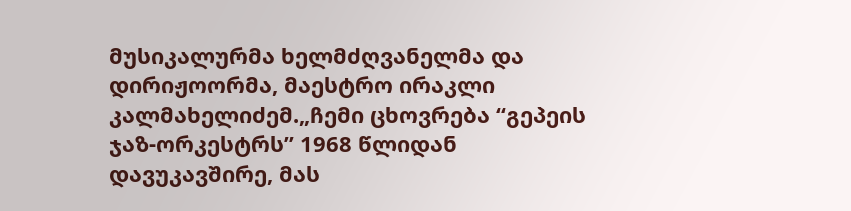მუსიკალურმა ხელმძღვანელმა და დირიჟოორმა, მაესტრო ირაკლი კალმახელიძემ.„ჩემი ცხოვრება “გეპეის ჯაზ-ორკესტრს” 1968 წლიდან დავუკავშირე, მას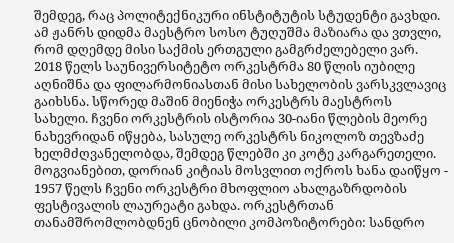შემდეგ, რაც პოლიტექნიკური ინსტიტუტის სტუდენტი გავხდი. ამ ჟანრს დიდმა მაესტრო სოსო ტუღუშმა მაზიარა და ვთვლი, რომ დღემდე მისი საქმის ერთგული გამგრძელებელი ვარ. 2018 წელს საუნივერსიტეტო ორკესტრმა 80 წლის იუბილე აღნიშნა და ფილარმონიასთან მისი სახელობის ვარსკვლავიც გაიხსნა. სწორედ მაშინ მიენიჭა ორკესტრს მაესტროს სახელი. ჩვენი ორკესტრის ისტორია 30-იანი წლების მეორე ნახევრიდან იწყება, სასულე ორკესტრს ნიკოლოზ თევზაძე ხელმძღვანელობდა, შემდეგ წლებში კი კოტე კარგარეთელი. მოგვიანებით, დორიან კიტიას მოსვლით ოქროს ხანა დაიწყო - 1957 წელს ჩვენი ორკესტრი მხოფლიო ახალგაზრდობის ფესტივალის ლაურეატი გახდა. ორკესტრთან თანამშრომლობდნენ ცნობილი კომპოზიტორები: სანდრო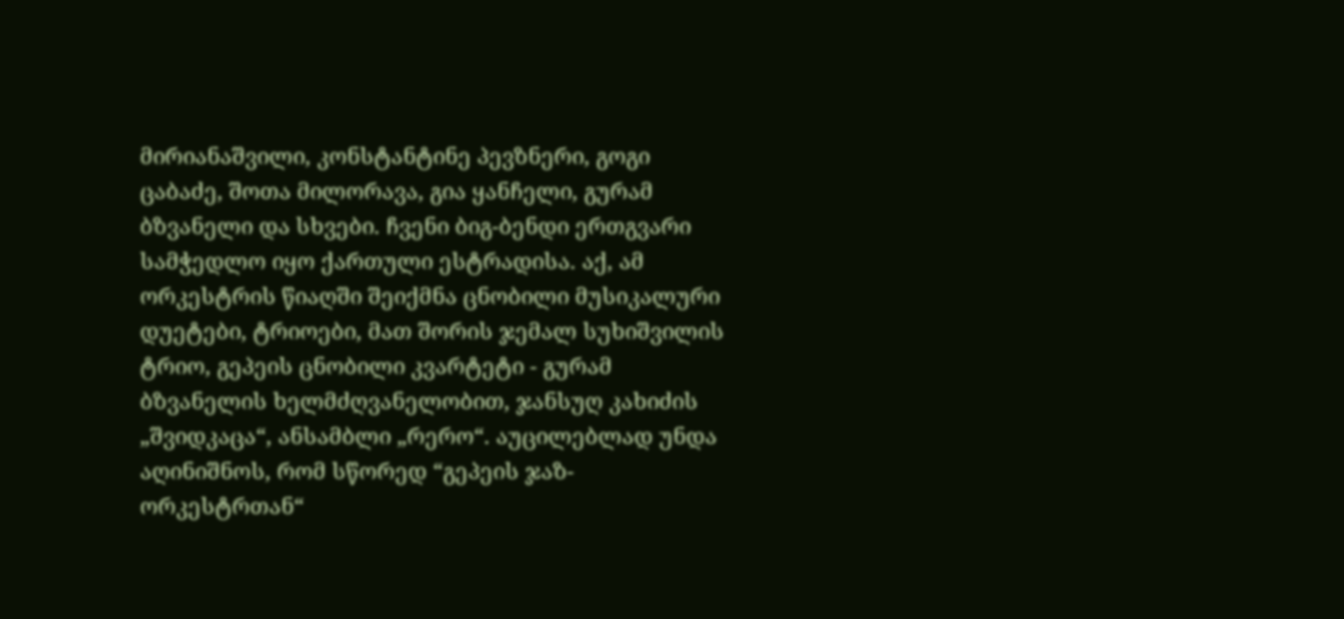მირიანაშვილი, კონსტანტინე პევზნერი, გოგი ცაბაძე, შოთა მილორავა, გია ყანჩელი, გურამ ბზვანელი და სხვები. ჩვენი ბიგ-ბენდი ერთგვარი სამჭედლო იყო ქართული ესტრადისა. აქ, ამ ორკესტრის წიაღში შეიქმნა ცნობილი მუსიკალური დუეტები, ტრიოები, მათ შორის ჯემალ სუხიშვილის ტრიო, გეპეის ცნობილი კვარტეტი - გურამ ბზვანელის ხელმძღვანელობით, ჯანსუღ კახიძის „შვიდკაცა“, ანსამბლი „რერო“. აუცილებლად უნდა აღინიშნოს, რომ სწორედ “გეპეის ჯაზ-ორკესტრთან“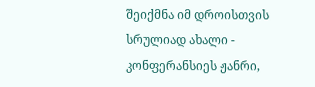შეიქმნა იმ დროისთვის სრულიად ახალი - კონფერანსიეს ჟანრი,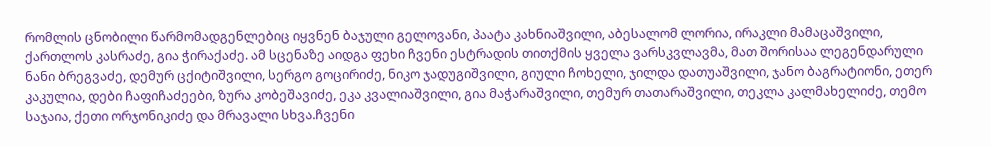რომლის ცნობილი წარმომადგენლებიც იყვნენ ბაჯული გელოვანი, პაატა კახნიაშვილი, აბესალომ ლორია, ირაკლი მამაცაშვილი, ქართლოს კასრაძე, გია ჭირაქაძე. ამ სცენაზე აიდგა ფეხი ჩვენი ესტრადის თითქმის ყველა ვარსკვლავმა, მათ შორისაა ლეგენდარული ნანი ბრეგვაძე, დემურ ცქიტიშვილი, სერგო გოცირიძე, ნიკო ჯადუგიშვილი, გიული ჩოხელი, ჯილდა დათუაშვილი, ჯანო ბაგრატიონი, ეთერ კაკულია, დები ჩაფიჩაძეები, ზურა კობეშავიძე, ეკა კვალიაშვილი, გია მაჭარაშვილი, თემურ თათარაშვილი, თეკლა კალმახელიძე, თემო საჯაია, ქეთი ორჯონიკიძე და მრავალი სხვა.ჩვენი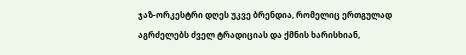ჯაზ-ორკესტრი დღეს უკვე ბრენდია, რომელიც ერთგულად აგრძელებს ძველ ტრადიციას და ქმნის ხარისხიან,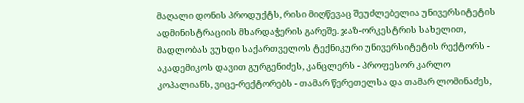მაღალი დონის პროდუქტს, რისი მიღწევაც შეუძლებელია უნივერსიტეტის ადმინისტრაციის მხარდაჭერის გარეშე. ჯაზ-ორკესტრის სახელით, მადლობას ვუხდი საქართველოს ტექნიკური უნივერსიტეტის რექტორს - აკადემიკოს დავით გურგენიძეს, კანცლერს - პროფესორ კარლო კოპალიანს, ვიცე-რექტორებს - თამარ წერეთელსა და თამარ ლომინაძეს,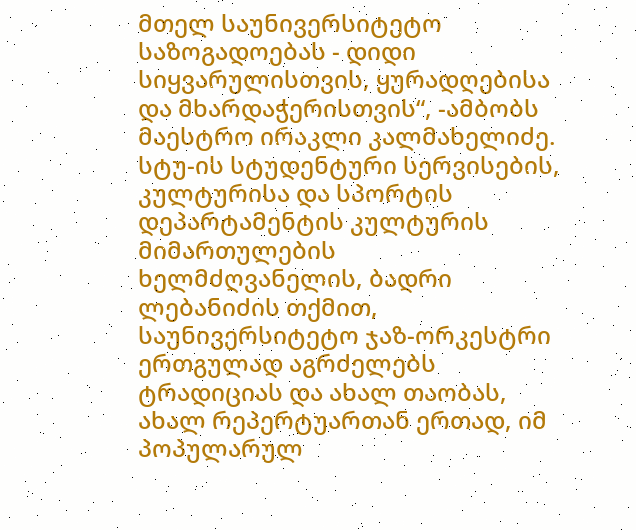მთელ საუნივერსიტეტო საზოგადოებას - დიდი სიყვარულისთვის, ყურადღებისა და მხარდაჭერისთვის“, -ამბობს მაესტრო ირაკლი კალმახელიძე. სტუ-ის სტუდენტური სერვისების, კულტურისა და სპორტის დეპარტამენტის კულტურის მიმართულების ხელმძღვანელის, ბადრი ლებანიძის თქმით, საუნივერსიტეტო ჯაზ-ორკესტრი ერთგულად აგრძელებს ტრადიციას და ახალ თაობას, ახალ რეპერტუართან ერთად, იმ პოპულარულ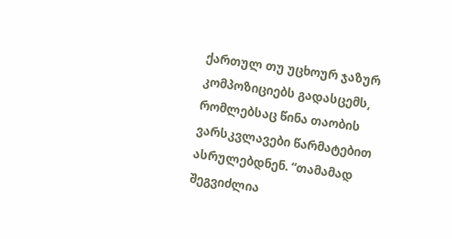ქართულ თუ უცხოურ ჯაზურ კომპოზიციებს გადასცემს, რომლებსაც წინა თაობის ვარსკვლავები წარმატებით ასრულებდნენ. “თამამად შეგვიძლია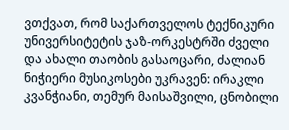ვთქვათ, რომ საქართველოს ტექნიკური უნივერსიტეტის ჯაზ-ორკესტრში ძველი და ახალი თაობის გასაოცარი, ძალიან ნიჭიერი მუსიკოსები უკრავენ: ირაკლი კვანჭიანი, თემურ მაისაშვილი, ცნობილი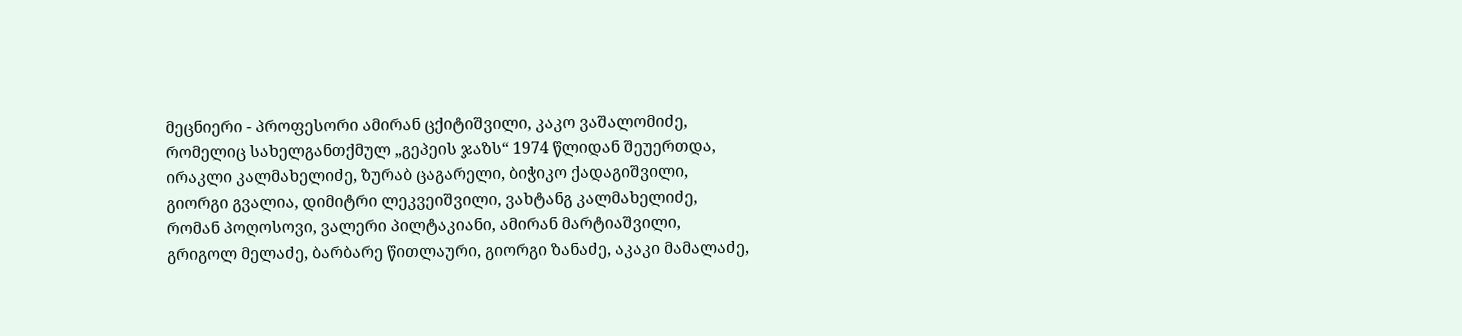მეცნიერი - პროფესორი ამირან ცქიტიშვილი, კაკო ვაშალომიძე, რომელიც სახელგანთქმულ „გეპეის ჯაზს“ 1974 წლიდან შეუერთდა, ირაკლი კალმახელიძე, ზურაბ ცაგარელი, ბიჭიკო ქადაგიშვილი, გიორგი გვალია, დიმიტრი ლეკვეიშვილი, ვახტანგ კალმახელიძე, რომან პოღოსოვი, ვალერი პილტაკიანი, ამირან მარტიაშვილი, გრიგოლ მელაძე, ბარბარე წითლაური, გიორგი ზანაძე, აკაკი მამალაძე,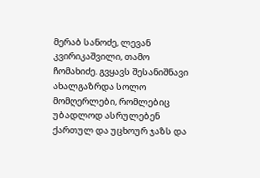მერაბ სანოძე, ლევან კვირიკაშვილი, თამო ჩომახიძე. გვყავს შესანიშნავი ახალგაზრდა სოლო მომღერლები, რომლებიც უბადლოდ ასრულებენ ქართულ და უცხოურ ჯაზს და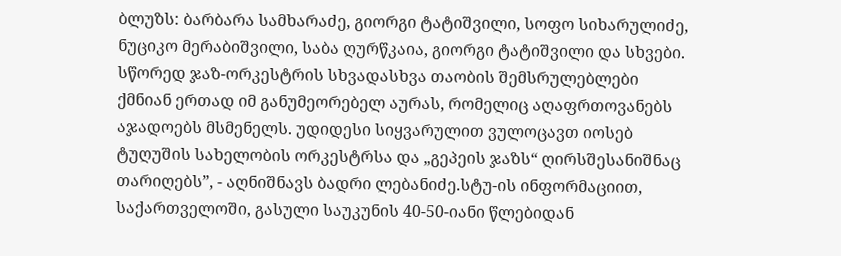ბლუზს: ბარბარა სამხარაძე, გიორგი ტატიშვილი, სოფო სიხარულიძე, ნუციკო მერაბიშვილი, საბა ღურწკაია, გიორგი ტატიშვილი და სხვები. სწორედ ჯაზ-ორკესტრის სხვადასხვა თაობის შემსრულებლები ქმნიან ერთად იმ განუმეორებელ აურას, რომელიც აღაფრთოვანებს აჯადოებს მსმენელს. უდიდესი სიყვარულით ვულოცავთ იოსებ ტუღუშის სახელობის ორკესტრსა და „გეპეის ჯაზს“ ღირსშესანიშნაც თარიღებს”, - აღნიშნავს ბადრი ლებანიძე.სტუ-ის ინფორმაციით, საქართველოში, გასული საუკუნის 40-50-იანი წლებიდან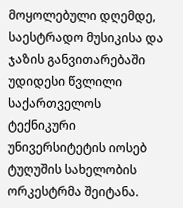მოყოლებული დღემდე, საესტრადო მუსიკისა და ჯაზის განვითარებაში უდიდესი წვლილი საქართველოს ტექნიკური უნივერსიტეტის იოსებ ტუღუშის სახელობის ორკესტრმა შეიტანა.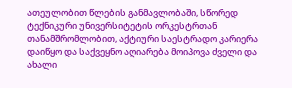ათეულობით წლების განმავლობაში, სწორედ ტექნიკური უნივერსიტეტის ორკესტრთან თანამშრომლობით, აქტიური საესტრადო კარიერა დაიწყო და საქვეყნო აღიარება მოიპოვა ძველი და ახალი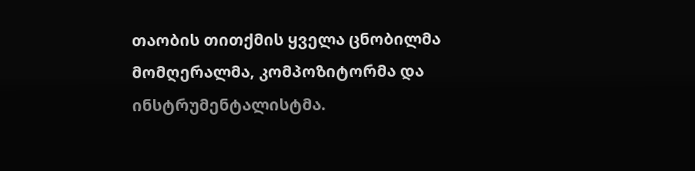თაობის თითქმის ყველა ცნობილმა მომღერალმა, კომპოზიტორმა და ინსტრუმენტალისტმა.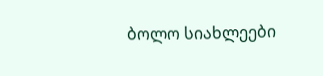ბოლო სიახლეები